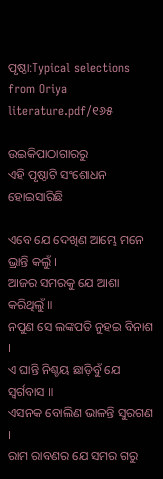ପୃଷ୍ଠା:Typical selections from Oriya literature.pdf/୧୬୫

ଉଇକିପାଠାଗାର‌ରୁ
ଏହି ପୃଷ୍ଠାଟି ସଂଶୋଧନ ହୋଇସାରିଛି

ଏବେ ଯେ ଦେଖିଣ ଆମ୍ଭେ ମନେ ଭ୍ରାନ୍ତି କଲୁଁ ।
ଆଜର ସମରକୁ ଯେ ଆଶା କରିଥିଲୁଁ ॥
ନପୁଣ ସେ ଲଙ୍କପତି ନୁହଇ ବିନାଶ ।
ଏ ଘାନ୍ତି ନିଶ୍ଚୟ ଛାଡ଼ିବୁଁ ଯେ ସ୍ବର୍ଗବାସ ॥
ଏସନକ ବୋଲିଣ ଭାଳନ୍ତି ସୁରଗଣ ।
ରାମ ରାବଣର ଯେ ସମର ଗରୁ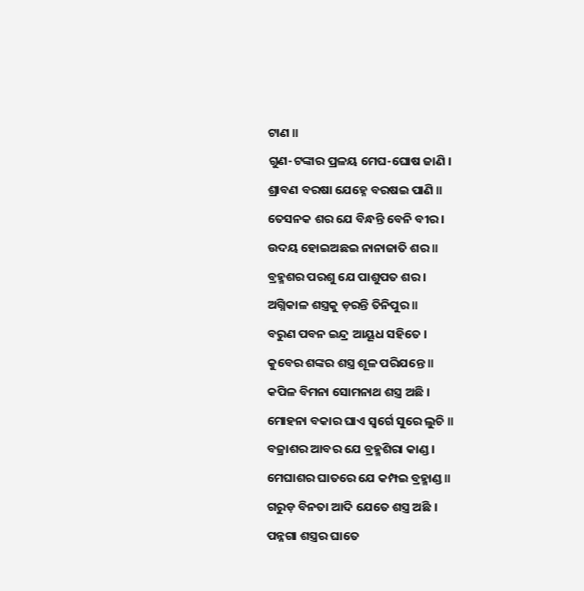ଟାଣ ॥
ଗୁଣ-ଟଙ୍କାର ପ୍ରଳୟ ମେଘ-ଘୋଷ ଜାଣି ।
ଶ୍ରାବଣ ବରଷା ଯେହ୍ନେ ବରଷଇ ପାଣି ॥
ତେସନକ ଶର ଯେ ବିନ୍ଧନ୍ତି ବେନି ବୀର ।
ଉଦୟ ହୋଇଅଛଇ ନାନାଜାତି ଶର ॥
ବ୍ରହ୍ମଶର ପରଶୁ ଯେ ପାଶୁପତ ଶର ।
ଅଗ୍ନିକାଳ ଶସ୍ତ୍ରକୁ ଡ଼ରନ୍ତି ତିନିପୁର ॥
ବରୁଣ ପବନ ଇନ୍ଦ୍ର ଆୟୂଧ ସହିତେ ।
କୁବେର ଶଙ୍କର ଶସ୍ତ୍ର ଶୂଳ ପରିଯନ୍ତେ ॥
କପିଳ ବିମନା ସୋମନାଥ ଶସ୍ତ୍ର ଅଛି ।
ମୋହନା ବକାର ଘାଏ ସ୍ବର୍ଗେ ସୁରେ ଲୁଚି ॥
ବଜ୍ରାଶର ଆବର ଯେ ବ୍ରହ୍ମଶିରା କାଣ୍ଡ ।
ମେଘାଶର ଘାତରେ ଯେ କମ୍ପଇ ବ୍ରହ୍ମାଣ୍ଡ ॥
ଗରୁଡ଼ ବିନତା ଆଦି ଯେତେ ଶସ୍ତ୍ର ଅଛି ।
ପନ୍ନଗା ଶସ୍ତ୍ରର ଘାତେ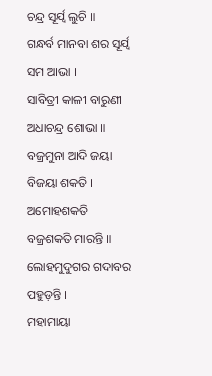ଚନ୍ଦ୍ର ସୂର୍ଯ୍ବ ଲୁଚି ॥
ଗନ୍ଧର୍ବ ମାନବା ଶର ସୂର୍ଯ୍ବ ସମ ଆଭା ।
ସାବିତ୍ରୀ କାଳୀ ବାରୁଣୀ ଅଧାଚନ୍ଦ୍ର ଶୋଭା ॥
ବଜ୍ରମୁନା ଆଦି ଜୟା ବିଜୟା ଶକତି ।
ଅମୋହଶକତି ବଜ୍ରଶକତି ମାରନ୍ତି ॥
ଲୋହମୁଦୁଗର ଗଦାବର ପହୁଡ଼ନ୍ତି ।
ମହାମାୟା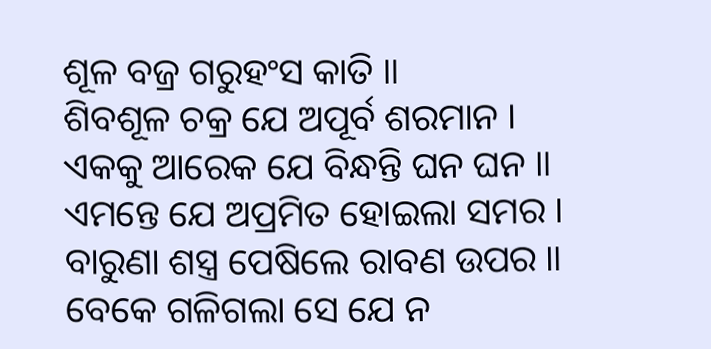ଶୂଳ ବଜ୍ର ଗରୁହଂସ କାତି ॥
ଶିବଶୂଳ ଚକ୍ର ଯେ ଅପୂର୍ବ ଶରମାନ ।
ଏକକୁ ଆରେକ ଯେ ବିନ୍ଧନ୍ତି ଘନ ଘନ ॥
ଏମନ୍ତେ ଯେ ଅପ୍ରମିତ ହୋଇଲା ସମର ।
ବାରୁଣା ଶସ୍ତ୍ର ପେଷିଲେ ରାବଣ ଉପର ॥
ବେକେ ଗଳିଗଲା ସେ ଯେ ନ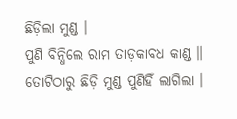ଛିଡ଼ିଲା ମୁଣ୍ଡ ।
ପୁଣି ବିନ୍ଧିଲେ ରାମ ତାଡ଼କାବଧ କାଣ୍ଡ ॥
ତୋଟିଠାରୁ ଛିଡ଼ି ମୁଣ୍ଡ ପୁଣିହିଁ ଲାଗିଲା ।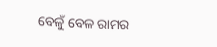ବେଳୁଁ ବେଳ ରାମର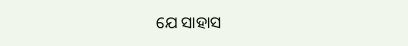ଯେ ସାହାସ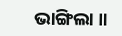ଭାଙ୍ଗିଲା ॥